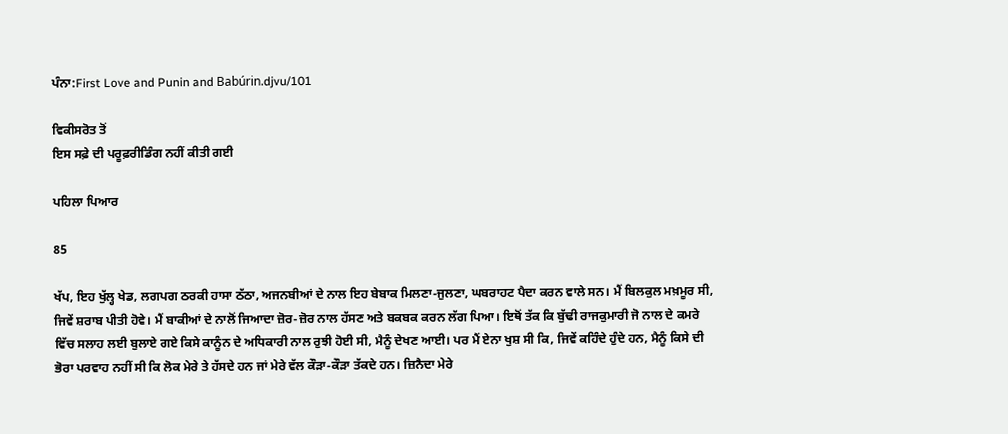ਪੰਨਾ:First Love and Punin and Babúrin.djvu/101

ਵਿਕੀਸਰੋਤ ਤੋਂ
ਇਸ ਸਫ਼ੇ ਦੀ ਪਰੂਫ਼ਰੀਡਿੰਗ ਨਹੀਂ ਕੀਤੀ ਗਈ

ਪਹਿਲਾ ਪਿਆਰ

85

ਖੱਪ, ਇਹ ਖੁੱਲ੍ਹ ਖੇਡ, ਲਗਪਗ ਠਰਕੀ ਹਾਸਾ ਠੱਠਾ, ਅਜਨਬੀਆਂ ਦੇ ਨਾਲ ਇਹ ਬੇਬਾਕ ਮਿਲਣਾ-ਜੁਲਣਾ, ਘਬਰਾਹਟ ਪੈਦਾ ਕਰਨ ਵਾਲੇ ਸਨ। ਮੈਂ ਬਿਲਕੁਲ ਮਖ਼ਮੂਰ ਸੀ, ਜਿਵੇਂ ਸ਼ਰਾਬ ਪੀਤੀ ਹੋਵੇ। ਮੈਂ ਬਾਕੀਆਂ ਦੇ ਨਾਲੋਂ ਜਿਆਦਾ ਜ਼ੋਰ-ਜ਼ੋਰ ਨਾਲ ਹੱਸਣ ਅਤੇ ਬਕਬਕ ਕਰਨ ਲੱਗ ਪਿਆ। ਇਥੋਂ ਤੱਕ ਕਿ ਬੁੱਢੀ ਰਾਜਕੁਮਾਰੀ ਜੋ ਨਾਲ ਦੇ ਕਮਰੇ ਵਿੱਚ ਸਲਾਹ ਲਈ ਬੁਲਾਏ ਗਏ ਕਿਸੇ ਕਾਨੂੰਨ ਦੇ ਅਧਿਕਾਰੀ ਨਾਲ ਰੁਝੀ ਹੋਈ ਸੀ, ਮੈਨੂੰ ਦੇਖਣ ਆਈ। ਪਰ ਮੈਂ ਏਨਾ ਖੁਸ਼ ਸੀ ਕਿ, ਜਿਵੇਂ ਕਹਿੰਦੇ ਹੁੰਦੇ ਹਨ, ਮੈਨੂੰ ਕਿਸੇ ਦੀ ਭੋਰਾ ਪਰਵਾਹ ਨਹੀਂ ਸੀ ਕਿ ਲੋਕ ਮੇਰੇ ਤੇ ਹੱਸਦੇ ਹਨ ਜਾਂ ਮੇਰੇ ਵੱਲ ਕੌੜਾ-ਕੌੜਾ ਤੱਕਦੇ ਹਨ। ਜ਼ਿਨੈਦਾ ਮੇਰੇ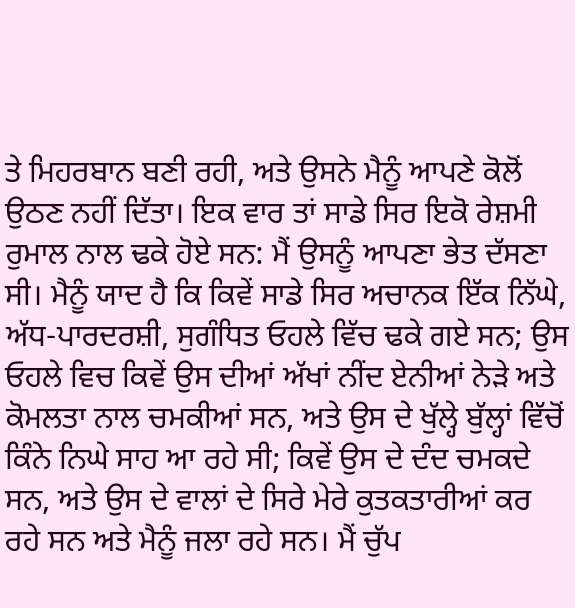ਤੇ ਮਿਹਰਬਾਨ ਬਣੀ ਰਹੀ, ਅਤੇ ਉਸਨੇ ਮੈਨੂੰ ਆਪਣੇ ਕੋਲੋਂ ਉਠਣ ਨਹੀਂ ਦਿੱਤਾ। ਇਕ ਵਾਰ ਤਾਂ ਸਾਡੇ ਸਿਰ ਇਕੋ ਰੇਸ਼ਮੀ ਰੁਮਾਲ ਨਾਲ ਢਕੇ ਹੋਏ ਸਨ: ਮੈਂ ਉਸਨੂੰ ਆਪਣਾ ਭੇਤ ਦੱਸਣਾ ਸੀ। ਮੈਨੂੰ ਯਾਦ ਹੈ ਕਿ ਕਿਵੇਂ ਸਾਡੇ ਸਿਰ ਅਚਾਨਕ ਇੱਕ ਨਿੱਘੇ, ਅੱਧ-ਪਾਰਦਰਸ਼ੀ, ਸੁਗੰਧਿਤ ਓਹਲੇ ਵਿੱਚ ਢਕੇ ਗਏ ਸਨ; ਉਸ ਓਹਲੇ ਵਿਚ ਕਿਵੇਂ ਉਸ ਦੀਆਂ ਅੱਖਾਂ ਨੀਂਦ ਏਨੀਆਂ ਨੇੜੇ ਅਤੇ ਕੋਮਲਤਾ ਨਾਲ ਚਮਕੀਆਂ ਸਨ, ਅਤੇ ਉਸ ਦੇ ਖੁੱਲ੍ਹੇ ਬੁੱਲ੍ਹਾਂ ਵਿੱਚੋਂ ਕਿੰਨੇ ਨਿਘੇ ਸਾਹ ਆ ਰਹੇ ਸੀ; ਕਿਵੇਂ ਉਸ ਦੇ ਦੰਦ ਚਮਕਦੇ ਸਨ, ਅਤੇ ਉਸ ਦੇ ਵਾਲਾਂ ਦੇ ਸਿਰੇ ਮੇਰੇ ਕੁਤਕਤਾਰੀਆਂ ਕਰ ਰਹੇ ਸਨ ਅਤੇ ਮੈਨੂੰ ਜਲਾ ਰਹੇ ਸਨ। ਮੈਂ ਚੁੱਪ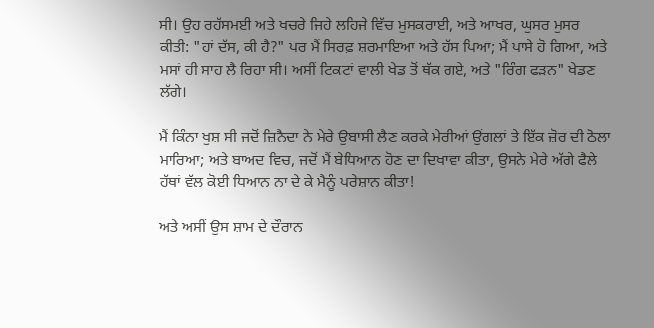ਸੀ। ਉਹ ਰਹੱਸਮਈ ਅਤੇ ਖਚਰੇ ਜਿਹੇ ਲਹਿਜੇ ਵਿੱਚ ਮੁਸਕਰਾਈ, ਅਤੇ ਆਖਰ, ਘੁਸਰ ਮੁਸਰ ਕੀਤੀ: "ਹਾਂ ਦੱਸ, ਕੀ ਹੈ?" ਪਰ ਮੈਂ ਸਿਰਫ਼ ਸ਼ਰਮਾਇਆ ਅਤੇ ਹੱਸ ਪਿਆ; ਮੈਂ ਪਾਸੇ ਹੋ ਗਿਆ, ਅਤੇ ਮਸਾਂ ਹੀ ਸਾਹ ਲੈ ਰਿਹਾ ਸੀ। ਅਸੀਂ ਟਿਕਟਾਂ ਵਾਲੀ ਖੇਡ ਤੋਂ ਥੱਕ ਗਏ, ਅਤੇ "ਰਿੰਗ ਫੜਨ" ਖੇਡਣ ਲੱਗੇ।

ਮੈਂ ਕਿੰਨਾ ਖੁਸ਼ ਸੀ ਜਦੋਂ ਜ਼ਿਨੈਦਾ ਨੇ ਮੇਰੇ ਉਬਾਸੀ ਲੈਣ ਕਰਕੇ ਮੇਰੀਆਂ ਉਂਗਲਾਂ ਤੇ ਇੱਕ ਜ਼ੋਰ ਦੀ ਠੋਲਾ ਮਾਰਿਆ; ਅਤੇ ਬਾਅਦ ਵਿਚ, ਜਦੋਂ ਮੈਂ ਬੇਧਿਆਨ ਹੋਣ ਦਾ ਦਿਖਾਵਾ ਕੀਤਾ, ਉਸਨੇ ਮੇਰੇ ਅੱਗੇ ਫੈਲੇ ਹੱਥਾਂ ਵੱਲ ਕੋਈ ਧਿਆਨ ਨਾ ਦੇ ਕੇ ਮੈਨੂੰ ਪਰੇਸ਼ਾਨ ਕੀਤਾ!

ਅਤੇ ਅਸੀਂ ਉਸ ਸ਼ਾਮ ਦੇ ਦੌਰਾਨ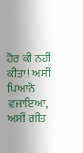ਹੋਰ ਕੀ ਨਹੀਂ ਕੀਤਾ! ਅਸੀਂ ਪਿਆਨੋ ਵਜਾਇਆ, ਅਸੀਂ ਗੀਤ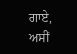ਗਾਏ, ਅਸੀਂ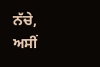ਨੱਚੇ, ਅਸੀਂ